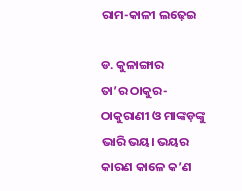ରାମ-କାଳୀ ଲଢ଼େଇ

ଡ. କୁଳାଙ୍ଗାର
ତା’ର ଠାକୁର-ଠାକୁରାଣୀ ଓ ମାଙ୍କଡ଼ଙ୍କୁ ଭାରି ଭୟ। ଭୟର କାରଣ କାଳେ କ’ଣ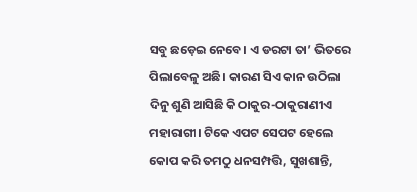ସବୁ ଛଡ଼େଇ ନେବେ। ଏ ଡରଟା ତା’ ଭିତରେ ପିଲାବେଳୁ ଅଛି। କାରଣ ସିଏ କାନ ଉଠିଲା ଦିନୁ ଶୁଣି ଆସିଛି କି ଠାକୁର-ଠାକୁରାଣୀଏ ମହାରାଗୀ। ଟିକେ ଏପଟ ସେପଟ ହେଲେ କୋପ କରି ତମଠୁ ଧନସମ୍ପତ୍ତି, ସୁଖଶାନ୍ତି,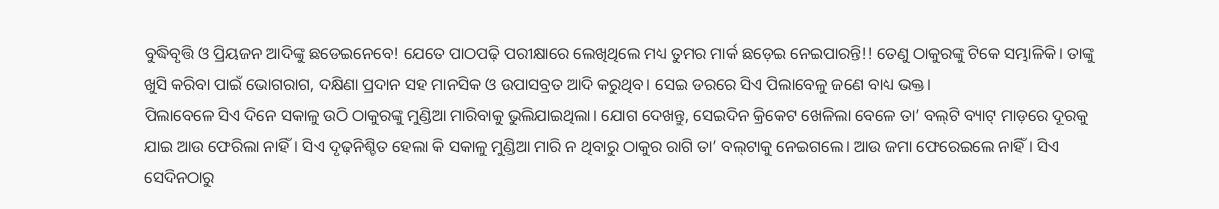ବୁଦ୍ଧିବୃତ୍ତି ଓ ପ୍ରିୟଜନ ଆଦିଙ୍କୁ ଛଡେଇନେବେ! ଯେତେ ପାଠପଢ଼ି ପରୀକ୍ଷାରେ ଲେଖିଥିଲେ ମଧ୍ୟ ତୁମର ମାର୍କ ଛଡ଼େଇ ନେଇପାରନ୍ତି!! ତେଣୁ ଠାକୁରଙ୍କୁ ଟିକେ ସମ୍ଭାଳିକି। ତାଙ୍କୁ ଖୁସି କରିବା ପାଇଁ ଭୋଗରାଗ, ଦକ୍ଷିଣା ପ୍ରଦାନ ସହ ମାନସିକ ଓ ଉପାସବ୍ରତ ଆଦି କରୁଥିବ। ସେଇ ଡରରେ ସିଏ ପିଲାବେଳୁ ଜଣେ ବାଧ୍ୟ ଭକ୍ତ।
ପିଲାବେଳେ ସିଏ ଦିନେ ସକାଳୁ ଉଠି ଠାକୁରଙ୍କୁ ମୁଣ୍ଡିଆ ମାରିବାକୁ ଭୁଲିଯାଇଥିଲା। ଯୋଗ ଦେଖନ୍ତୁ, ସେଇଦିନ କ୍ରିକେଟ ଖେଳିଲା ବେଳେ ତା’ ବଲ୍‌ଟି ବ୍ୟାଟ୍‌ ମାଡ଼ରେ ଦୂରକୁ ଯାଇ ଆଉ ଫେରିଲା ନାହିଁ। ସିଏ ଦୃଢ଼ନିଶ୍ଚିତ ହେଲା କି ସକାଳୁ ମୁଣ୍ଡିଆ ମାରି ନ ଥିବାରୁ ଠାକୁର ରାଗି ତା’ ବଲ୍‌ଟାକୁ ନେଇଗଲେ। ଆଉ ଜମା ଫେରେଇଲେ ନାହିଁ। ସିଏ ସେଦିନଠାରୁ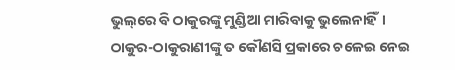ଭୁଲ୍‌ରେ ବି ଠାକୁରଙ୍କୁ ମୁଣ୍ଡିଆ ମାରିବାକୁ ଭୁଲେନାହିଁ।
ଠାକୁର-ଠାକୁରାଣୀଙ୍କୁ ତ କୌଣସି ପ୍ରକାରେ ଚଳେଇ ନେଇ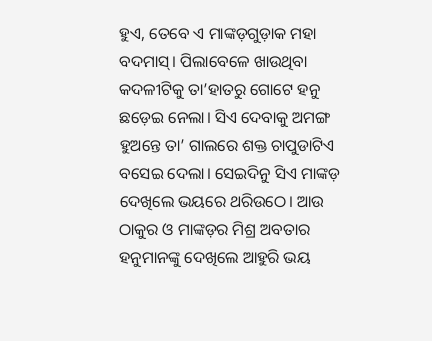ହୁଏ, ତେବେ ଏ ମାଙ୍କଡ଼ଗୁଡ଼ାକ ମହା ବଦମାସ୍‌। ପିଲାବେଳେ ଖାଉଥିବା କଦଳୀଟିକୁ ତା’ହାତରୁ ଗୋଟେ ହନୁ ଛଡ଼େଇ ନେଲା। ସିଏ ଦେବାକୁ ଅମଙ୍ଗ ହୁଅନ୍ତେ ତା’ ଗାଲରେ ଶକ୍ତ ଚାପୁଡାଟିଏ ବସେଇ ଦେଲା। ସେଇଦିନୁ ସିଏ ମାଙ୍କଡ଼ ଦେଖିଲେ ଭୟରେ ଥରିଉଠେ। ଆଉ ଠାକୁର ଓ ମାଙ୍କଡ଼ର ମିଶ୍ର ଅବତାର ହନୁମାନଙ୍କୁ ଦେଖିଲେ ଆହୁରି ଭୟ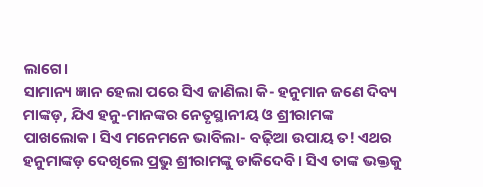ଲାଗେ।
ସାମାନ୍ୟ ଜ୍ଞାନ ହେଲା ପରେ ସିଏ ଜାଣିଲା କି- ହନୁମାନ ଜଣେ ଦିବ୍ୟ ମାଙ୍କଡ଼, ଯିଏ ହନୁ-ମାନଙ୍କର ନେତୃସ୍ଥାନୀୟ ଓ ଶ୍ରୀରାମଙ୍କ ପାଖଲୋକ। ସିଏ ମନେମନେ ଭାବିଲା- ବଢ଼ିଆ ଉପାୟ ତ! ଏଥର ହନୁମାଙ୍କଡ଼ ଦେଖିଲେ ପ୍ରଭୁ ଶ୍ରୀରାମଙ୍କୁ ଡାକିଦେବି। ସିଏ ତାଙ୍କ ଭକ୍ତକୁ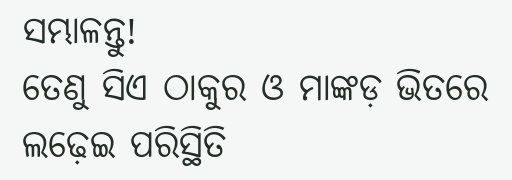ସମ୍ଭାଳନ୍ତୁ!
ତେଣୁ ସିଏ ଠାକୁର ଓ ମାଙ୍କଡ଼ ଭିତରେ ଲଢ଼େଇ ପରିସ୍ଥିତି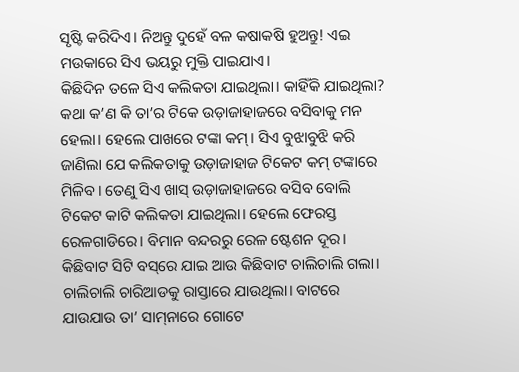ସୃଷ୍ଟି କରିଦିଏ। ନିଅନ୍ତୁ ଦୁହେଁ ବଳ କଷାକଷି ହୁଅନ୍ତୁ! ଏଇ ମଉକାରେ ସିଏ ଭୟରୁ ମୁକ୍ତି ପାଇଯାଏ।
କିଛିଦିନ ତଳେ ସିଏ କଲିକତା ଯାଇଥିଲା। କାହିଁକି ଯାଇଥିଲା?
କଥା କ’ଣ କି ତା’ର ଟିକେ ଉଡ଼ାଜାହାଜରେ ବସିବାକୁ ମନ ହେଲା। ହେଲେ ପାଖରେ ଟଙ୍କା କମ୍‌। ସିଏ ବୁଝାବୁଝି କରି ଜାଣିଲା ଯେ କଲିକତାକୁ ଉଡ଼ାଜାହାଜ ଟିକେଟ କମ୍‌ ଟଙ୍କାରେ ମିଳିବ। ତେଣୁ ସିଏ ଖାସ୍‌ ଉଡ଼ାଜାହାଜରେ ବସିବ ବୋଲି ଟିକେଟ କାଟି କଲିକତା ଯାଇଥିଲା। ହେଲେ ଫେରସ୍ତ ରେଳଗାଡିରେ। ବିମାନ ବନ୍ଦରରୁ ରେଳ ଷ୍ଟେଶନ ଦୂର। କିଛିବାଟ ସିଟି ବସ୍‌ରେ ଯାଇ ଆଉ କିଛିବାଟ ଚାଲିଚାଲି ଗଲା।
ଚାଲିଚାଲି ଚାରିଆଡକୁ ରାସ୍ତାରେ ଯାଉଥିଲା। ବାଟରେ ଯାଉଯାଉ ତା’ ସାମ୍‌ନାରେ ଗୋଟେ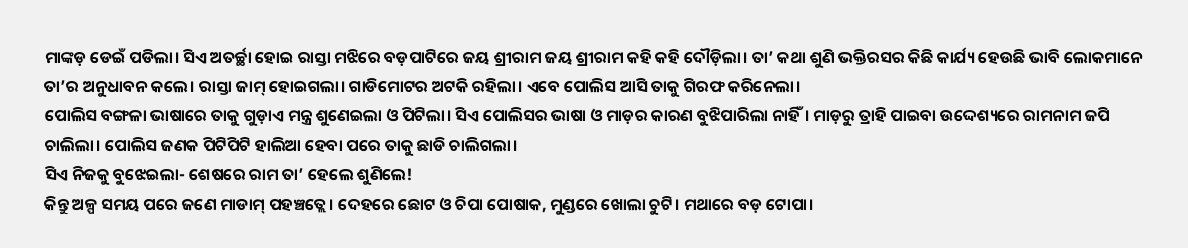ମାଙ୍କଡ଼ ଡେଇଁ ପଡିଲା। ସିଏ ଅତର୍ଚ୍ଛା ହୋଇ ରାସ୍ତା ମଝିରେ ବଡ଼ପାଟିରେ ଜୟ ଶ୍ରୀରାମ ଜୟ ଶ୍ରୀରାମ କହି କହି ଦୌଡ଼ିଲା। ତା’ କଥା ଶୁଣି ଭକ୍ତିରସର କିଛି କାର୍ଯ୍ୟ ହେଉଛି ଭାବି ଲୋକମାନେ ତା’ର ଅନୁଧାବନ କଲେ। ରାସ୍ତା ଜାମ୍‌ ହୋଇଗଲା। ଗାଡିମୋଟର ଅଟକି ରହିଲା। ଏବେ ପୋଲିସ ଆସି ତାକୁ ଗିରଫ କରିନେଲା।
ପୋଲିସ ବଙ୍ଗଳା ଭାଷାରେ ତାକୁ ଗୁଡ଼ାଏ ମନ୍ତ୍ର ଶୁଣେଇଲା ଓ ପିଟିଲା। ସିଏ ପୋଲିସର ଭାଷା ଓ ମାଡ଼ର କାରଣ ବୁଝିପାରିଲା ନାହିଁ। ମାଡ଼ରୁ ତ୍ରାହି ପାଇବା ଉଦ୍ଦେଶ୍ୟରେ ରାମନାମ ଜପି ଚାଲିଲା। ପୋଲିସ ଜଣକ ପିଟିପିଟି ହାଲିଆ ହେବା ପରେ ତାକୁ ଛାଡି ଚାଲିଗଲା।
ସିଏ ନିଜକୁ ବୁଝେଇଲା- ଶେଷରେ ରାମ ତା’ ହେଲେ ଶୁଣିଲେ!
କିନ୍ତୁ ଅଳ୍ପ ସମୟ ପରେ ଜଣେ ମାଡାମ୍‌ ପହଞ୍ଚତ୍ଲେ। ଦେହରେ ଛୋଟ ଓ ଚିପା ପୋଷାକ, ମୁଣ୍ଡରେ ଖୋଲା ଚୁଟି। ମଥାରେ ବଡ଼ ଟୋପା।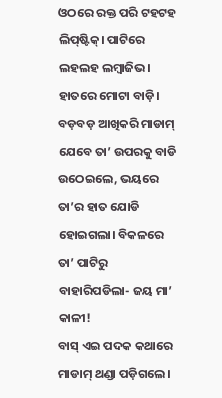ଓଠରେ ରକ୍ତ ପରି ଟହଟହ ଲିପ୍‌ଷ୍ଟିକ୍‌। ପାଟିରେ ଲହଲହ ଲମ୍ବାଜିଭ। ହାତରେ ମୋଟା ବାଡ଼ି।
ବଡ଼ବଡ଼ ଆଖିକରି ମାଡାମ୍‌ ଯେବେ ତା’ ଉପରକୁ ବାଡି ଉଠେଇଲେ, ଭୟରେ ତା’ର ହାତ ଯୋଡି ହୋଇଗଲା। ବିକଳରେ ତା’ ପାଟିରୁ ବାହାରିପଡିଲା- ଜୟ ମା’ କାଳୀ!
ବାସ୍‌ ଏଇ ପଦକ କଥାରେ ମାଡାମ୍‌ ଥଣ୍ଡା ପଡ଼ିଗଲେ।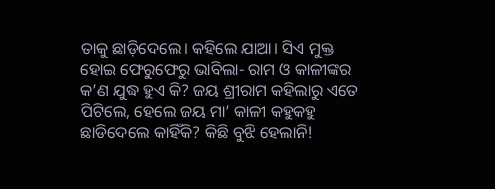ତାକୁ ଛାଡ଼ିଦେଲେ। କହିଲେ ଯାଆ। ସିଏ ମୁକ୍ତ ହୋଇ ଫେରୁଫେରୁ ଭାବିଲା- ରାମ ଓ କାଳୀଙ୍କର କ’ଣ ଯୁଦ୍ଧ ହୁଏ କି? ଜୟ ଶ୍ରୀରାମ କହିଲାରୁ ଏତେ ପିଟିଲେ, ହେଲେ ଜୟ ମା’ କାଳୀ କହୁକହୁ ଛାଡିଦେଲେ କାହିଁକି? କିଛି ବୁଝି ହେଲାନି!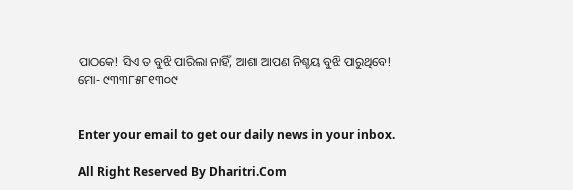ପାଠକେ! ସିଏ ତ ବୁଝି ପାରିଲା ନାହିଁ, ଆଶା ଆପଣ ନିଶ୍ଚୟ ବୁଝି ପାରୁଥିବେ!
ମୋ- ୯୩୩୮୫୮୧୩୦୯


Enter your email to get our daily news in your inbox.

All Right Reserved By Dharitri.Com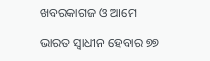ଖବରକାଗଜ ଓ ଆମେ

ଭାରତ ସ୍ବାଧୀନ ହେବାର ୭୭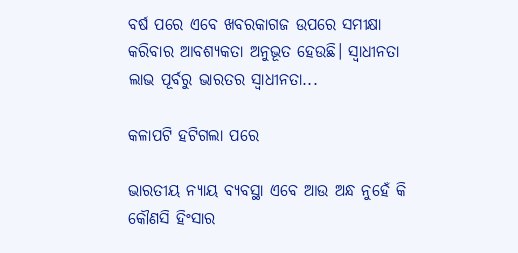ବର୍ଷ ପରେ ଏବେ ଖବରକାଗଜ ଉପରେ ସମୀକ୍ଷା କରିବାର ଆବଶ୍ୟକତା ଅନୁଭୂତ ହେଉଛି। ସ୍ବାଧୀନତା ଲାଭ ପୂର୍ବରୁ ଭାରତର ସ୍ବାଧୀନତା...

କଳାପଟି ହଟିଗଲା ପରେ

ଭାରତୀୟ ନ୍ୟାୟ ବ୍ୟବସ୍ଥା ଏବେ ଆଉ ଅନ୍ଧ ନୁହେଁ କି କୌଣସି ହିଂସାର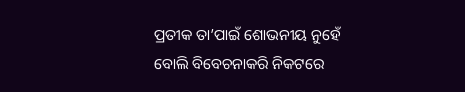ପ୍ରତୀକ ତା’ପାଇଁ ଶୋଭନୀୟ ନୁହେଁ ବୋଲି ବିବେଚନାକରି ନିକଟରେ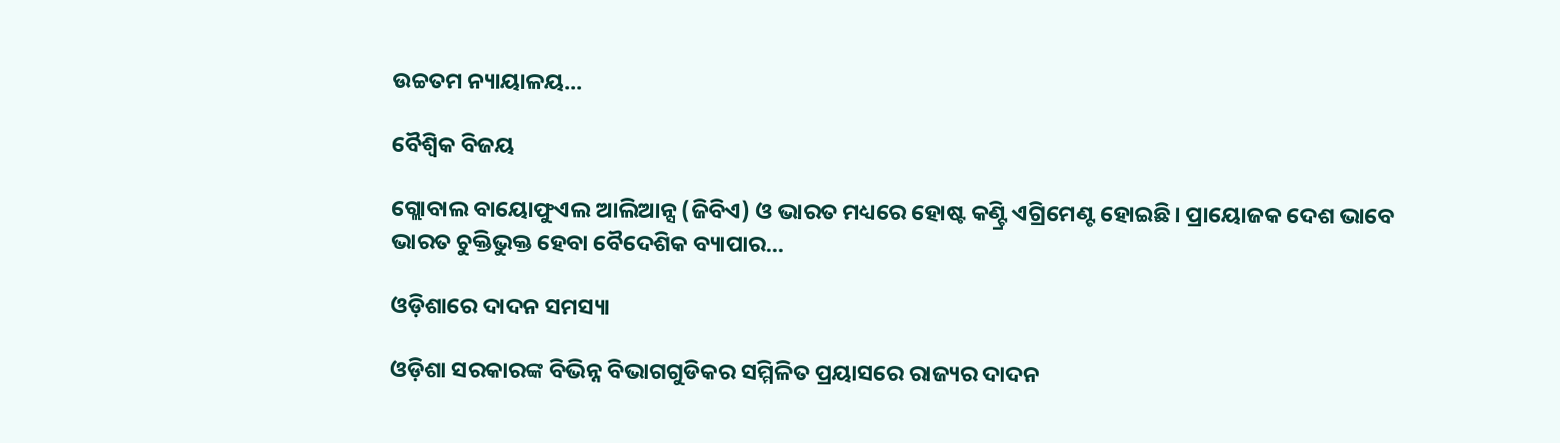ଉଚ୍ଚତମ ନ୍ୟାୟାଳୟ...

ବୈଶ୍ୱିକ ବିଜୟ

ଗ୍ଲୋବାଲ ବାୟୋଫୁଏଲ ଆଲିଆନ୍ସ (ଜିବିଏ) ଓ ଭାରତ ମଧ୍ୟରେ ହୋଷ୍ଟ କଣ୍ଟ୍ରି ଏଗ୍ରିମେଣ୍ଟ ହୋଇଛି। ପ୍ରାୟୋଜକ ଦେଶ ଭାବେ ଭାରତ ଚୁକ୍ତିଭୁକ୍ତ ହେବା ବୈଦେଶିକ ବ୍ୟାପାର...

ଓଡ଼ିଶାରେ ଦାଦନ ସମସ୍ୟା

ଓଡ଼ିଶା ସରକାରଙ୍କ ବିଭିନ୍ନ ବିଭାଗଗୁଡିକର ସମ୍ମିଳିତ ପ୍ରୟାସରେ ରାଜ୍ୟର ଦାଦନ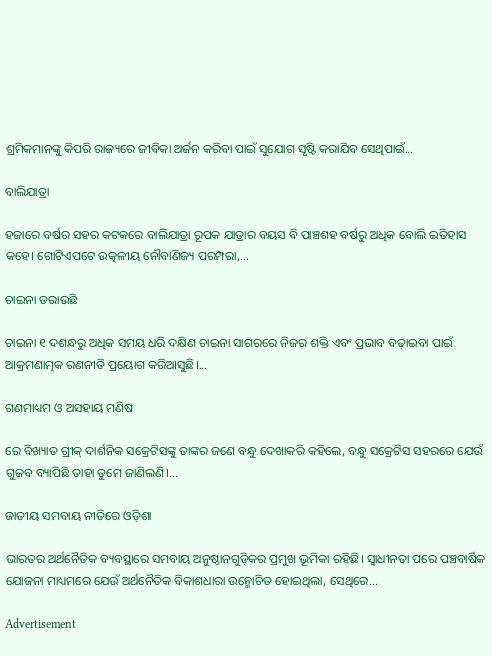ଶ୍ରମିକମାନଙ୍କୁ କିପରି ରାଜ୍ୟରେ ଜୀବିକା ଅର୍ଜନ କରିବା ପାଇଁ ସୁଯୋଗ ସୃଷ୍ଟି କରାଯିବ ସେଥିପାଇଁ...

ବାଲିଯାତ୍ରା

ହଜାରେ ବର୍ଷର ସହର କଟକରେ ବାଲିଯାତ୍ରା ରୂପକ ଯାତ୍ରାର ବୟସ ବି ପାଞ୍ଚଶହ ବର୍ଷରୁ ଅଧିକ ବୋଲି ଇତିହାସ କହେ। ଗୋଟିଏପଟେ ଉତ୍କଳୀୟ ନୌବାଣିଜ୍ୟ ପରମ୍ପରା,...

ଚାଇନା ଡରାଉଛି

ଚାଇନା ୧ ଦଶନ୍ଧରୁ ଅଧିକ ସମୟ ଧରି ଦକ୍ଷିଣ ଚାଇନା ସାଗରରେ ନିଜର ଶକ୍ତି ଏବଂ ପ୍ରଭାବ ବଢ଼ାଇବା ପାଇଁ ଆକ୍ରମଣାତ୍ମକ ରଣନୀତି ପ୍ରୟୋଗ କରିଆସୁଛି।...

ଗଣମାଧ୍ୟମ ଓ ଅସହାୟ ମଣିଷ

ରେ ବିଖ୍ୟାତ ଗ୍ରୀକ୍‌ ଦାର୍ଶନିକ ସକ୍ରେଟିସଙ୍କୁ ତାଙ୍କର ଜଣେ ବନ୍ଧୁ ଦେଖାକରି କହିଲେ, ବନ୍ଧୁ ସକ୍ରେଟିସ ସହରରେ ଯେଉଁ ଗୁଜବ ବ୍ୟାପିଛି ତାହା ତୁମେ ଜାଣିଲଣି।...

ଜାତୀୟ ସମବାୟ ନୀତିରେ ଓଡ଼ିଶା

ଭାରତର ଅର୍ଥନୈତିକ ବ୍ୟବସ୍ଥାରେ ସମବାୟ ଅନୁଷ୍ଠାନଗୁଡ଼ିକର ପ୍ରମୁଖ ଭୂମିକା ରହିଛି। ସ୍ବାଧୀନତା ପରେ ପଞ୍ଚବାର୍ଷିକ ଯୋଜନା ମାଧ୍ୟମରେ ଯେଉଁ ଅର୍ଥନୈତିକ ବିକାଶଧାରା ଉନ୍ମୋଚିତ ହୋଇଥିଲା, ସେଥିରେ...

Advertisement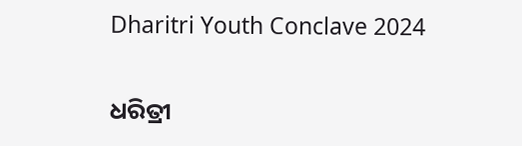Dharitri Youth Conclave 2024

ଧରିତ୍ରୀ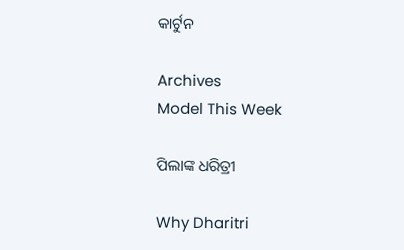କାର୍ଟୁନ

Archives
Model This Week

ପିଲାଙ୍କ ଧରିତ୍ରୀ

Why Dharitri